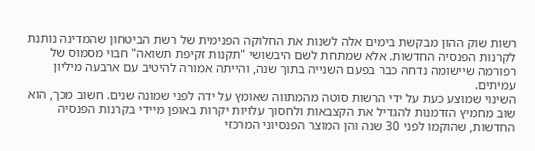רשות שוק ההון מבקשת בימים אלה לשנות את החלוקה הפנימית של רשת הביטחון שהמדינה נותנת לקרנות הפנסיה החדשות. אלא שמתחת לשם היבשושי "תקנות זקיפת תשואה" חבוי מסמוס של רפורמה שיישומה נדחה כבר בפעם השנייה בתוך שנה, והייתה אמורה להיטיב עם ארבעה מיליון עמיתים.
השינוי שמוצע כעת על ידי הרשות סוטה מהמתווה שאומץ על ידה לפני שמונה שנים. חשוב מכך, הוא שוב מחמיץ הזדמנות להגדיל את הקצבאות ולחסוך עלויות יקרות באופן מיידי בקרנות הפנסיה החדשות, שהוקמו לפני 30 שנה והן המוצר הפנסיוני המרכזי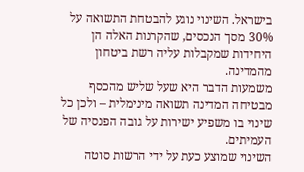בישראל. השינוי נוגע להבטחת התשואה על 30% מסך הנכסים, שהקרנות האלה הן היחידות שמקבלות עליה רשת ביטחון מהמדינה.
משמעות הדבר היא שעל שליש מהכסף מבטיחה המדינה תשואה מינימלית – ולכן כל שינוי בו משפיע ישירות על גובה הפנסיה של העמיתים.
השינוי שמוצע כעת על ידי הרשות סוטה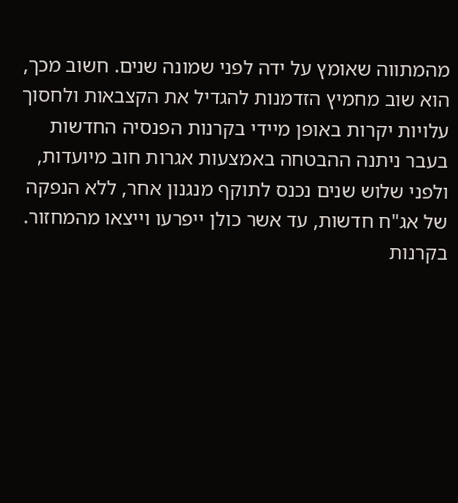מהמתווה שאומץ על ידה לפני שמונה שנים. חשוב מכך, הוא שוב מחמיץ הזדמנות להגדיל את הקצבאות ולחסוך עלויות יקרות באופן מיידי בקרנות הפנסיה החדשות
בעבר ניתנה ההבטחה באמצעות אגרות חוב מיועדות, ולפני שלוש שנים נכנס לתוקף מנגנון אחר, ללא הנפקה של אג"ח חדשות, עד אשר כולן ייפרעו וייצאו מהמחזור. בקרנות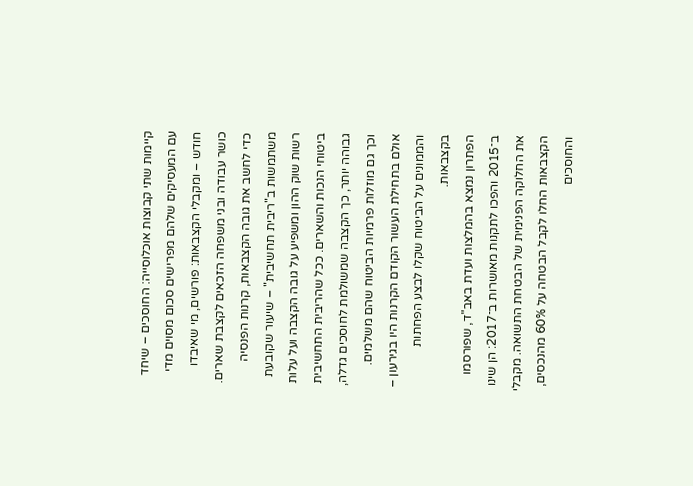קיימות שתי קבוצות אוכלוסייה: החוסכים – שיחד עם המעסיקים שלהם מפרישים סכום מסוים מדי חודש – ומקבלי הקצבאות: פורשים, מי שאיבדו כושר עבודה ובני משפחה הזכאים לקצבת שארים.
כדי לחשב את גובה הקצבאות, קרנות הפנסיה משתמשות ב"ריבית תחשיבית" – שיעור שקובעת רשות שוק ההון ומשפיע על גובה הקצבה ועל עלות ביטוחי הנכות והשארים. ככל שהריבית התחשיבית גבוהה יותר, כך הקצבה שמשולמת לחוסכים גדלה, וכך גם מוזלות פרמיות הביטוח שהם משלמים.
אולם בתחילת העשור הקודם הקרנות היו בגירעון – והממונים על הביטוח שקלו לבצע הפחתות בקצבאות.
הפתרון נמצא בהמלצות ועדת באב"ד, שפורסמו ב־2015 והפכו לתקנות מאושרות ב־2017: הן שינו את החלוקה הפנימית של הבטחת התשואה. מקבלי הקצבאות החלו לקבל הבטחה על 60% מהנכסים, והחוסכים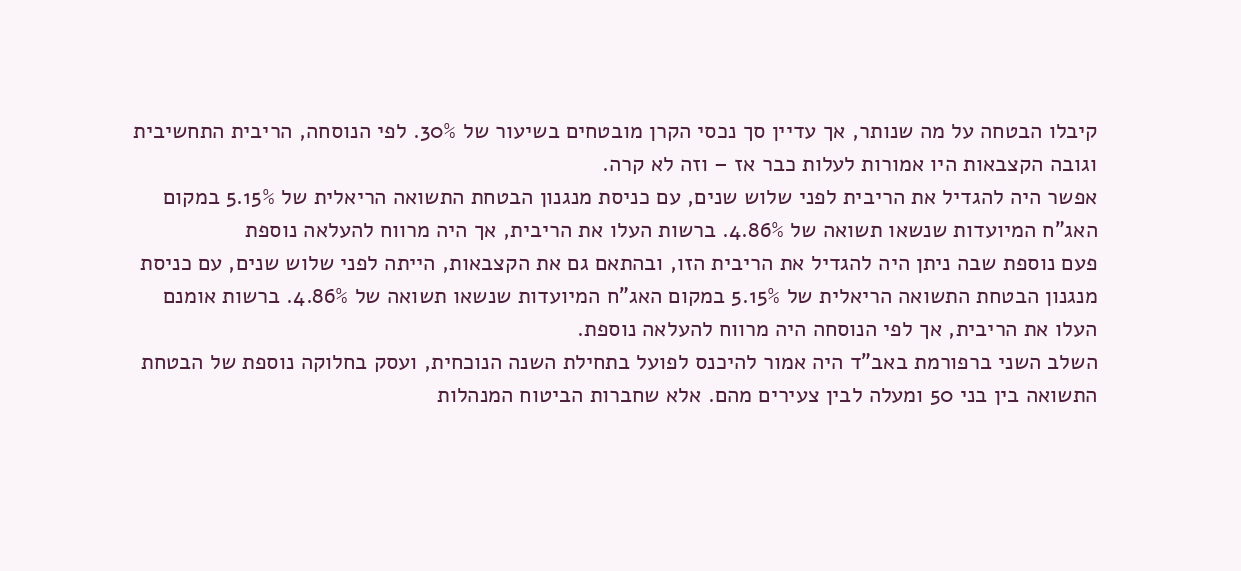קיבלו הבטחה על מה שנותר, אך עדיין סך נכסי הקרן מובטחים בשיעור של 30%. לפי הנוסחה, הריבית התחשיבית וגובה הקצבאות היו אמורות לעלות כבר אז – וזה לא קרה.
אפשר היה להגדיל את הריבית לפני שלוש שנים, עם כניסת מנגנון הבטחת התשואה הריאלית של 5.15% במקום האג"ח המיועדות שנשאו תשואה של 4.86%. ברשות העלו את הריבית, אך היה מרווח להעלאה נוספת
פעם נוספת שבה ניתן היה להגדיל את הריבית הזו, ובהתאם גם את הקצבאות, הייתה לפני שלוש שנים, עם כניסת מנגנון הבטחת התשואה הריאלית של 5.15% במקום האג"ח המיועדות שנשאו תשואה של 4.86%. ברשות אומנם העלו את הריבית, אך לפי הנוסחה היה מרווח להעלאה נוספת.
השלב השני ברפורמת באב"ד היה אמור להיכנס לפועל בתחילת השנה הנוכחית, ועסק בחלוקה נוספת של הבטחת התשואה בין בני 50 ומעלה לבין צעירים מהם. אלא שחברות הביטוח המנהלות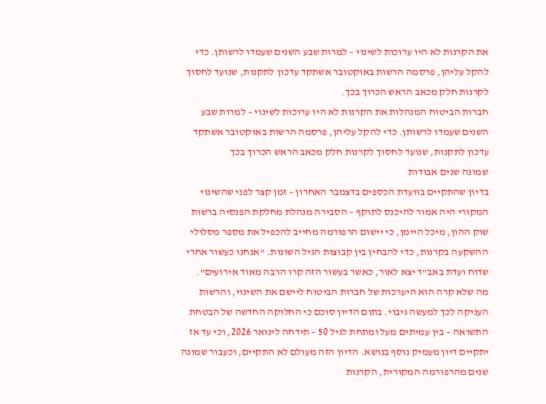את הקרנות לא היו ערוכות לשינוי – למרות שבע השנים שעמדו לרשותן. כדי להקל עליהן, פרסמה הרשות באוקטובר אשתקד עדכון לתקנות, שנועד לחסוך לקרנות חלק מכאב הראש הכרוך בכך.
חברות הביטוח המנהלות את הקרנות לא היו ערוכות לשינוי – למרות שבע השנים שעמדו לרשותן. כדי להקל עליהן, פרסמה הרשות באוקטובר אשתקד עדכון לתקנות, שנועד לחסוך לקרנות חלק מכאב הראש הכרוך בכך
שמונה שנים אבודות
בדיון שהתקיים בוועדת הכספים בדצמבר האחרון – זמן קצר לפני שהשינוי המקורי היה אמור להיכנס לתוקף – הסבירה מנהלת מחלקת הפנסיה ברשות שוק ההון, מיכל היימן, כי יישום הרפורמה מחייב להכפיל את מספר מסלולי ההשקעה בקרנות, כדי להבחין בין קבוצות הגיל השונות. "אנחנו כעשור אחרי שדוח ועדת באב"ד יצא לאור, כאשר בעשור הזה קרו הרבה מאוד אירועים".
מה שלא קרה הוא היערכות של חברות הביטוח ליישם את השינוי, והרשות העניקה לכך למעשה גיבוי. בתום הדיון סוכם כי החלוקה החדשה של הבטחת התשואה – בין עמיתים מעל ומתחת לגיל 50 – תידחה לינואר 2026, וכי עד אז יתקיים דיון מעמיק נוסף בנושא. הדיון הזה מעולם לא התקיים, וכעבור שמונה שנים מהרפורמה המקורית, הקרנות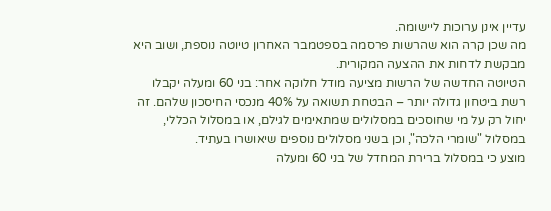עדיין אינן ערוכות ליישומה.
מה שכן קרה הוא שהרשות פרסמה בספטמבר האחרון טיוטה נוספת, ושוב היא מבקשת לדחות את ההצעה המקורית.
הטיוטה החדשה של הרשות מציעה מודל חלוקה אחר: בני 60 ומעלה יקבלו רשת ביטחון גדולה יותר – הבטחת תשואה על 40% מנכסי החיסכון שלהם. זה יחול רק על מי שחוסכים במסלולים שמתאימים לגילם, או במסלול הכללי, במסלול "שומרי הלכה", וכן בשני מסלולים נוספים שיאושרו בעתיד.
מוצע כי במסלול ברירת המחדל של בני 60 ומעלה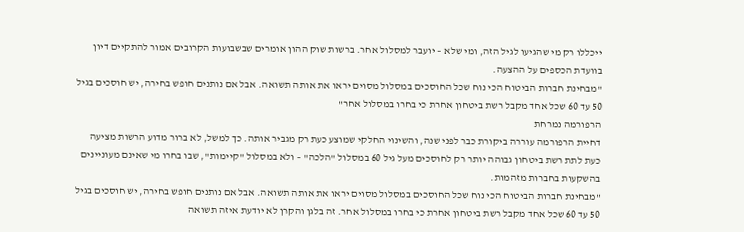ייכללו רק מי שהגיעו לגיל הזה, ומי שלא – יועבר למסלול אחר. ברשות שוק ההון אומרים שבשבועות הקרובים אמור להתקיים דיון בוועדת הכספים על ההצעה.
"מבחינת חברות הביטוח הכי נוח שכל החוסכים במסלול מסוים יראו את אותה תשואה. אבל אם נותנים חופש בחירה, יש חוסכים בגיל 50 עד 60 שכל אחד מקבל רשת ביטחון אחרת כי בחרו במסלול אחר"
הרפורמה נמרחת
דחיית הרפורמה עוררה ביקורת כבר לפני שנה, והשינוי החלקי שמוצע כעת רק מגביר אותה. כך למשל, לא ברור מדוע הרשות מציעה כעת לתת רשת ביטחון גבוהה יותר רק לחוסכים מעל גיל 60 במסלול "הלכה" – ולא במסלול "קיימות", שבו בחרו מי שאינם מעוניינים בהשקעות בחברות מזהמות.
"מבחינת חברות הביטוח הכי נוח שכל החוסכים במסלול מסוים יראו את אותה תשואה. אבל אם נותנים חופש בחירה, יש חוסכים בגיל 50 עד 60 שכל אחד מקבל רשת ביטחון אחרת כי בחרו במסלול אחר. זה בלגן והקרן לא יודעת איזה תשואה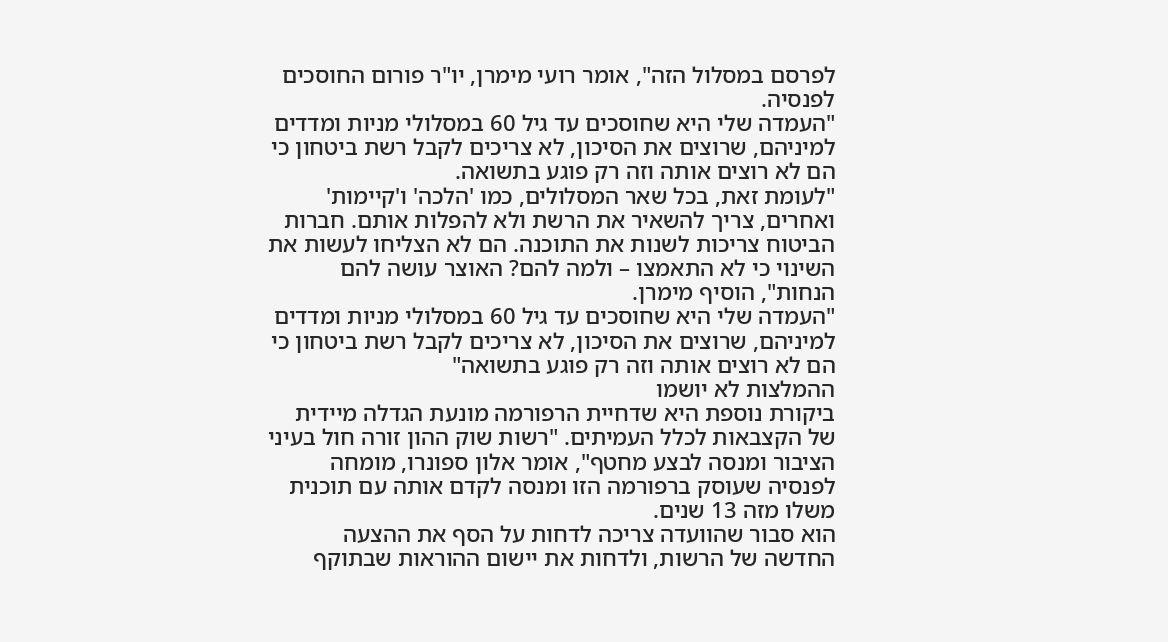לפרסם במסלול הזה", אומר רועי מימרן, יו"ר פורום החוסכים לפנסיה.
"העמדה שלי היא שחוסכים עד גיל 60 במסלולי מניות ומדדים למיניהם, שרוצים את הסיכון, לא צריכים לקבל רשת ביטחון כי הם לא רוצים אותה וזה רק פוגע בתשואה.
"לעומת זאת, בכל שאר המסלולים, כמו 'הלכה' ו'קיימות' ואחרים, צריך להשאיר את הרשת ולא להפלות אותם. חברות הביטוח צריכות לשנות את התוכנה. הם לא הצליחו לעשות את השינוי כי לא התאמצו – ולמה להם? האוצר עושה להם הנחות", הוסיף מימרן.
"העמדה שלי היא שחוסכים עד גיל 60 במסלולי מניות ומדדים למיניהם, שרוצים את הסיכון, לא צריכים לקבל רשת ביטחון כי הם לא רוצים אותה וזה רק פוגע בתשואה"
ההמלצות לא יושמו
ביקורת נוספת היא שדחיית הרפורמה מונעת הגדלה מיידית של הקצבאות לכלל העמיתים. "רשות שוק ההון זורה חול בעיני הציבור ומנסה לבצע מחטף", אומר אלון ספונרו, מומחה לפנסיה שעוסק ברפורמה הזו ומנסה לקדם אותה עם תוכנית משלו מזה 13 שנים.
הוא סבור שהוועדה צריכה לדחות על הסף את ההצעה החדשה של הרשות, ולדחות את יישום ההוראות שבתוקף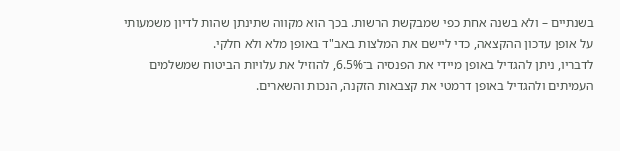בשנתיים – ולא בשנה אחת כפי שמבקשת הרשות. בכך הוא מקווה שתינתן שהות לדיון משמעותי על אופן עדכון ההקצאה, כדי ליישם את המלצות באב"ד באופן מלא ולא חלקי.
לדבריו, ניתן להגדיל באופן מיידי את הפנסיה ב־6.5%, להוזיל את עלויות הביטוח שמשלמים העמיתים ולהגדיל באופן דרמטי את קצבאות הזקנה, הנכות והשארים.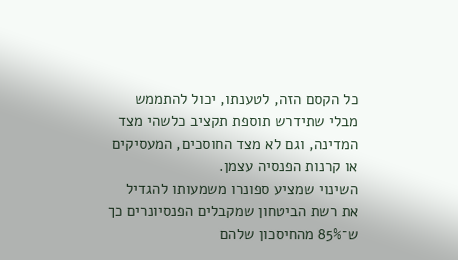כל הקסם הזה, לטענתו, יכול להתממש מבלי שתידרש תוספת תקציב כלשהי מצד המדינה, וגם לא מצד החוסכים, המעסיקים או קרנות הפנסיה עצמן.
השינוי שמציע ספונרו משמעותו להגדיל את רשת הביטחון שמקבלים הפנסיונרים כך ש־85% מהחיסכון שלהם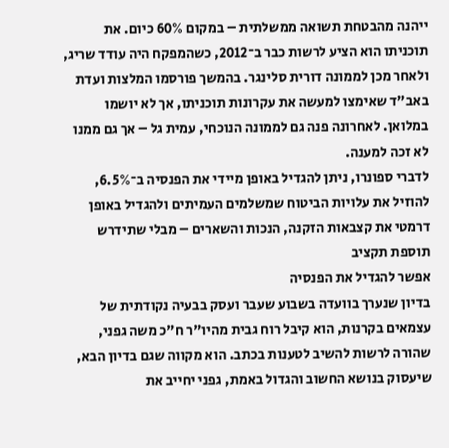ייהנה מהבטחת תשואה ממשלתית – במקום 60% כיום. את תוכניתו הוא הציע לרשות כבר ב־2012, כשהמפקח היה עודד שריג, ולאחר מכן לממונה דורית סלינגר. בהמשך פורסמו המלצות ועדת באב"ד שאימצו למעשה את עקרונות תוכניתו, אך לא יושמו במלואן. לאחרונה פנה גם לממונה הנוכחי, עמית גל – אך גם ממנו לא זכה למענה.
לדברי ספונרו, ניתן להגדיל באופן מיידי את הפנסיה ב־6.5%, להוזיל את עלויות הביטוח שמשלמים העמיתים ולהגדיל באופן דרמטי את קצבאות הזקנה, הנכות והשארים – מבלי שתידרש תוספת תקציב
אפשר להגדיל את הפנסיה
בדיון שנערך בוועדה בשבוע שעבר ועסק בבעיה נקודתית של עצמאים בקרנות, הוא קיבל רוח גבית מהיו"ר ח"כ משה גפני, שהורה לרשות להשיב לטענות בכתב. הוא מקווה שגם בדיון הבא, שיעסוק בנושא החשוב והגדול באמת, גפני יחייב את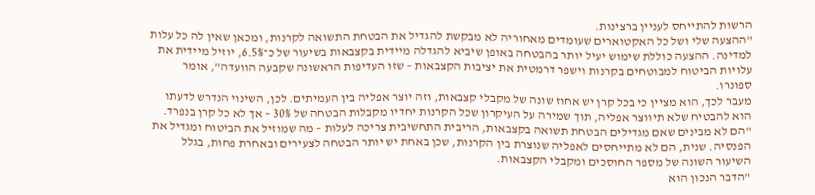הרשות להתייחס לעניין ברצינות.
"ההצעה שלי ושל כל האקטוארים שעומדים מאחוריה לא מבקשת להגדיל את הבטחת התשואה לקרנות, ומכאן שאין לה כל עלות למדינה. ההצעה כוללת שימוש יעיל יותר בהבטחה באופן שיביא להגדלה מיידית בקצבאות בשיעור של כ־6.5%, יוזיל מיידית את עלויות הביטוח למבוטחים בקרנות וישפר דרמטית את יציבות הקצבאות – שזו העדיפות הראשונה שקבעה הוועדה", אומר ספונרו.
מעבר לכך, הוא מציין כי בכל קרן יש אחוז שונה של מקבלי קצבאות, וזה יוצר אפליה בין העמיתים. לכן, השינוי הנדרש לדעתו הוא להבטיח שלא תיווצר אפליה, תוך שמירה על העיקרון שכל הקרנות יחדיו מקבלות הבטחה של 30% – אך לא כל קרן בנפרד.
"הם לא מבינים שאם מגדילים הבטחת תשואה בקצבאות, הריבית התחשיבית צריכה לעלות – מה שמוזיל את הביטוח ומגדיל את הפנסיה. שנית, הם לא מתייחסים לאפליה שנוצרת בין הקרנות, שכן באחת יש יותר הבטחה לצעירים ובאחרת פחות, בגלל השיעור השונה של מספר החוסכים ומקבלי הקצבאות.
"הדבר הנכון הוא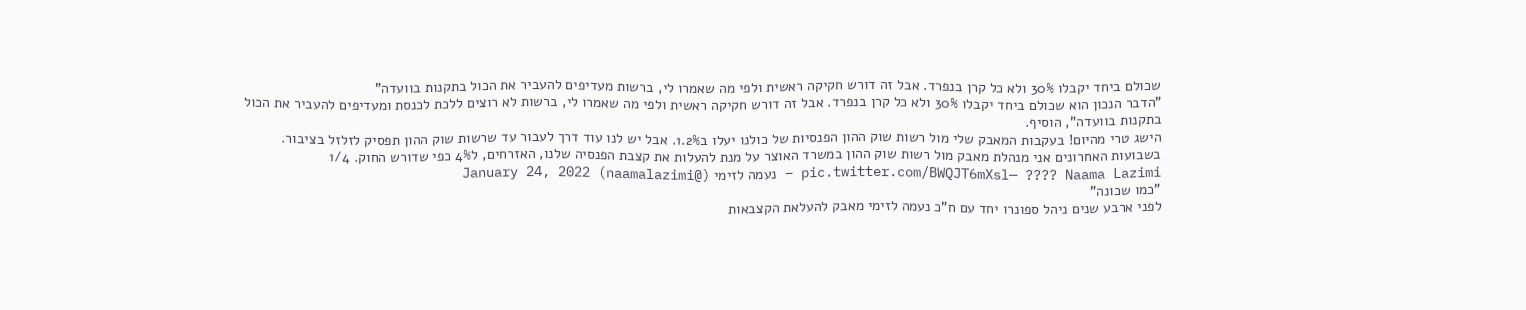שכולם ביחד יקבלו 30% ולא כל קרן בנפרד. אבל זה דורש חקיקה ראשית ולפי מה שאמרו לי, ברשות מעדיפים להעביר את הכול בתקנות בוועדה"
"הדבר הנכון הוא שכולם ביחד יקבלו 30% ולא כל קרן בנפרד. אבל זה דורש חקיקה ראשית ולפי מה שאמרו לי, ברשות לא רוצים ללכת לכנסת ומעדיפים להעביר את הכול בתקנות בוועדה", הוסיף.
הישג טרי מהיום! בעקבות המאבק שלי מול רשות שוק ההון הפנסיות של כולנו יעלו ב1.2%. אבל יש לנו עוד דרך לעבור עד שרשות שוק ההון תפסיק לזלזל בציבור.
בשבועות האחרונים אני מנהלת מאבק מול רשות שוק ההון במשרד האוצר על מנת להעלות את קצבת הפנסיה שלנו, האזרחים, ל4% כפי שדורש החוק. 1/4 pic.twitter.com/BWQJT6mXsl— ???? Naama Lazimi – נעמה לזימי (@naamalazimi) January 24, 2022
"כמו שכונה"
לפני ארבע שנים ניהל ספונרו יחד עם ח"כ נעמה לזימי מאבק להעלאת הקצבאות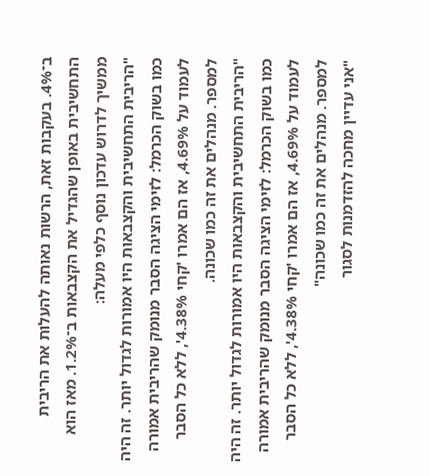ב־4%. בעקבות זאת, הרשות נאותה להעלות את הריבית התחשיבית באופן שהגדיל את הקצבאות ב־1.2%. מאז הוא ממשיך לדרוש עדכון נוסף כלפי מעלה:
"הריבית התחשיבית והקצבאות היו אמורות לגדול יותר. זה היה כמו בשוק הכרמל: לזימי הציגה הסבר מנומק שהריבית אמורה לעמוד על 4.69%, אז הם אמרו 'קחי 4.38%', ללא כל הסבר למספר. מנהלים את זה כמו שכונה.
"הריבית התחשיבית והקצבאות היו אמורות לגדול יותר. זה היה כמו בשוק הכרמל: לזימי הציגה הסבר מנומק שהריבית אמורה לעמוד על 4.69%, אז הם אמרו 'קחי 4.38%', ללא כל הסבר למספר. מנהלים את זה כמו שכונה"
"אני עדיין מחכה להזדמנות לסגור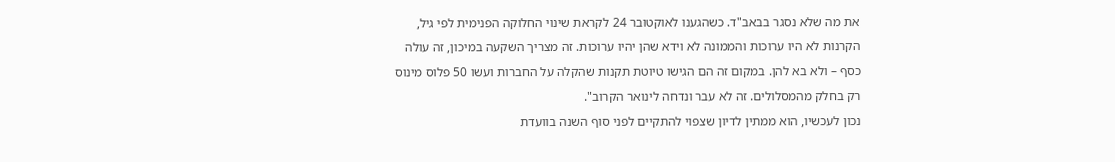את מה שלא נסגר בבאב"ד. כשהגענו לאוקטובר 24 לקראת שינוי החלוקה הפנימית לפי גיל, הקרנות לא היו ערוכות והממונה לא וידא שהן יהיו ערוכות. זה מצריך השקעה במיכון, זה עולה כסף – ולא בא להן. במקום זה הם הגישו טיוטת תקנות שהקלה על החברות ועשו 50 פלוס מינוס רק בחלק מהמסלולים. זה לא עבר ונדחה לינואר הקרוב".
נכון לעכשיו, הוא ממתין לדיון שצפוי להתקיים לפני סוף השנה בוועדת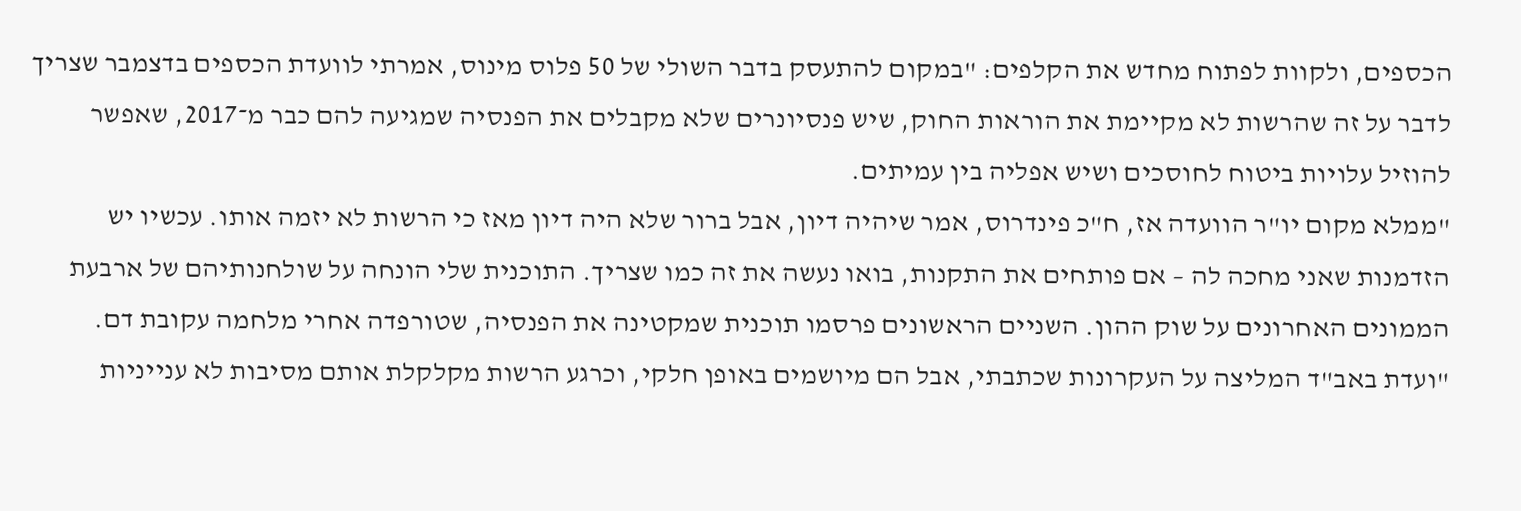הכספים, ולקוות לפתוח מחדש את הקלפים: "במקום להתעסק בדבר השולי של 50 פלוס מינוס, אמרתי לוועדת הכספים בדצמבר שצריך לדבר על זה שהרשות לא מקיימת את הוראות החוק, שיש פנסיונרים שלא מקבלים את הפנסיה שמגיעה להם כבר מ־2017, שאפשר להוזיל עלויות ביטוח לחוסכים ושיש אפליה בין עמיתים.
"ממלא מקום יו"ר הוועדה אז, ח"כ פינדרוס, אמר שיהיה דיון, אבל ברור שלא היה דיון מאז כי הרשות לא יזמה אותו. עכשיו יש הזדמנות שאני מחכה לה – אם פותחים את התקנות, בואו נעשה את זה כמו שצריך. התוכנית שלי הונחה על שולחנותיהם של ארבעת הממונים האחרונים על שוק ההון. השניים הראשונים פרסמו תוכנית שמקטינה את הפנסיה, שטורפדה אחרי מלחמה עקובת דם.
"ועדת באב"ד המליצה על העקרונות שכתבתי, אבל הם מיושמים באופן חלקי, וכרגע הרשות מקלקלת אותם מסיבות לא ענייניות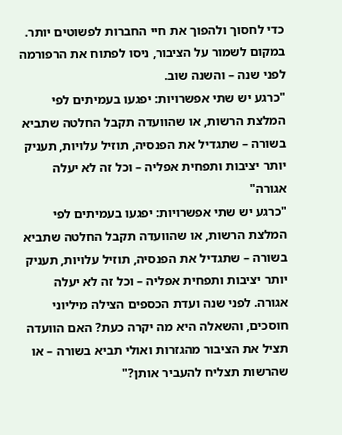כדי לחסוך ולהפוך את חיי החברות לפשוטים יותר. במקום לשמור על הציבור, ניסו לפתוח את הרפורמה לפני שנה – והשנה שוב.
"כרגע יש שתי אפשרויות: יפגעו בעמיתים לפי המלצת הרשות, או שהוועדה תקבל החלטה שתביא בשורה – שתגדיל את הפנסיה, תוזיל עלויות, תעניק יותר יציבות ותפחית אפליה – וכל זה לא יעלה אגורה"
"כרגע יש שתי אפשרויות: יפגעו בעמיתים לפי המלצת הרשות, או שהוועדה תקבל החלטה שתביא בשורה – שתגדיל את הפנסיה, תוזיל עלויות, תעניק יותר יציבות ותפחית אפליה – וכל זה לא יעלה אגורה. לפני שנה ועדת הכספים הצילה מיליוני חוסכים, והשאלה היא מה יקרה כעת? האם הוועדה תציל את הציבור מהגזרות ואולי תביא בשורה – או שהרשות תצליח להעביר אותן?"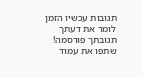תגובות עכשיו הזמן לומר את דעתך
תגובתך פורסמה! שתפו את עמוד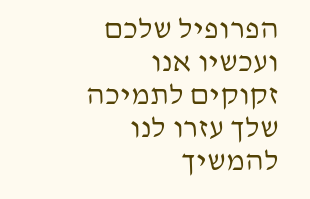הפרופיל שלכם
ועכשיו אנו זקוקים לתמיכה שלך עזרו לנו להמשיך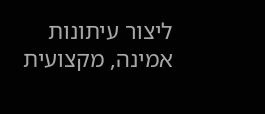ליצור עיתונות אמינה, מקצועית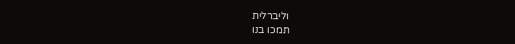וליברלית
תמכו בנו